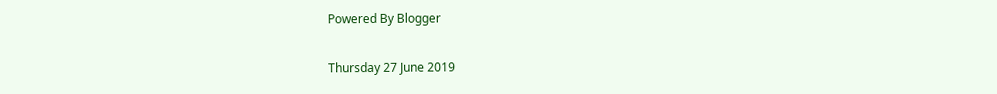Powered By Blogger

Thursday 27 June 2019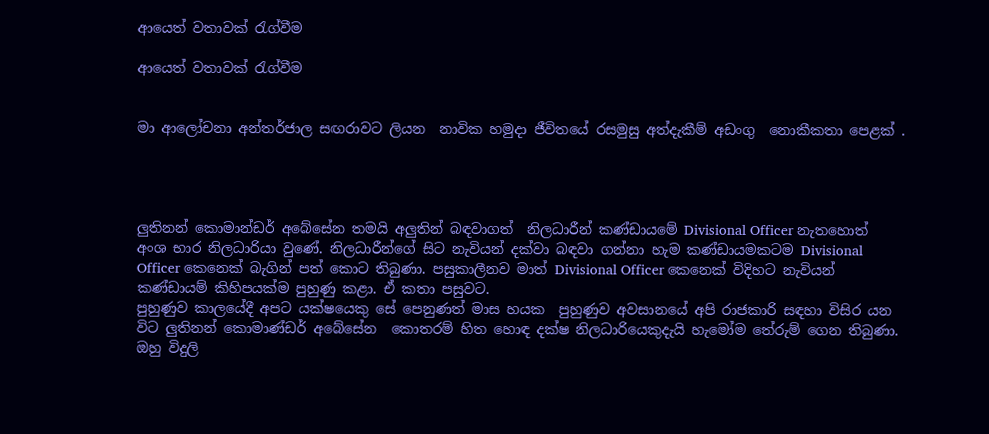ආයෙත් වතාවක් රැග්වීම

ආයෙත් වතාවක් රැග්වීම


මා ආලෝචනා අන්තර්ජාල සඟරාවට ලියන  නාවික හමුදා ජීවිතයේ රසමුසු අත්දැකීම් අඩංගු  නොකීකතා පෙළක් .




ලුතිනන් කොමාන්ඩර් අබේසේන තමයි අලුතින් බඳවාගත්  නිලධාරීන් කණ්ඩායමේ Divisional Officer නැතහොත් අංශ භාර නිලධාරියා වුණේ. නිලධාරීන්ගේ සිට නැවියන් දක්වා බඳවා ගන්නා හැම කණ්ඩායමකටම Divisional Officer කෙනෙක් බැගින් පත් කොට තිබුණා. පසුකාලීනව මාත් Divisional Officer කෙනෙක් විදිහට නැවියන් කණ්ඩායම් කිහිපයක්ම පුහුණු කළා. ඒ කතා පසුවට.
පුහුණුව කාලයේදී අපට යක්ෂයෙකු සේ පෙනුණත් මාස හයක  පුහුණුව අවසානයේ අපි රාජකාරි සඳහා විසිර යන විට ලුතිනන් කොමාණ්ඩර් අබේසේන  කොතරම් හිත හොඳ දක්ෂ නිලධාරියෙකුදැයි හැමෝම තේරුම් ගෙන තිබුණා. ඔහු විදුලි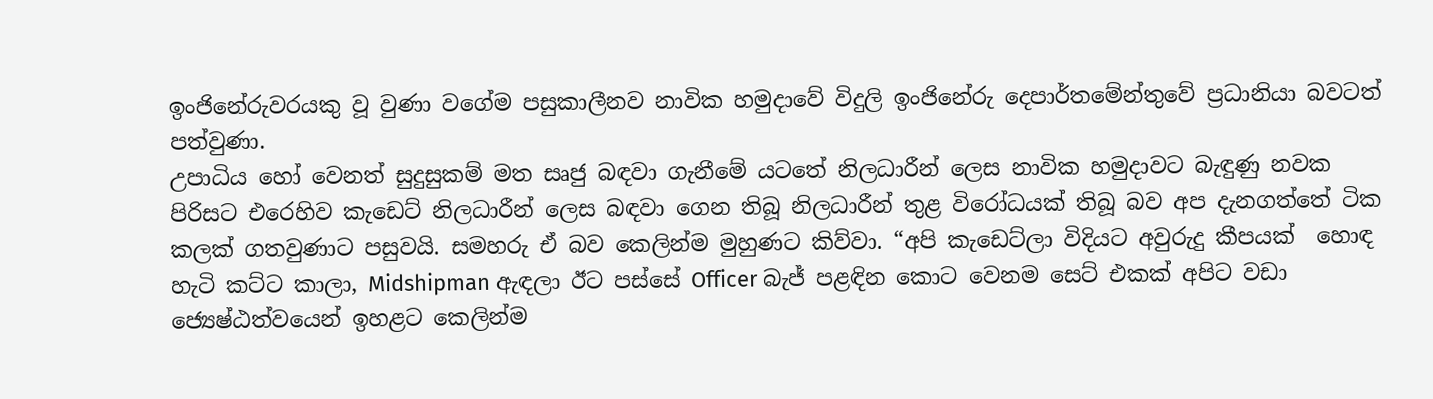ඉංජිනේරුවරයකු වූ වුණා වගේම පසුකාලීනව නාවික හමුදාවේ විදුලි ඉංජිනේරු දෙපාර්තමේන්තුවේ ප්‍රධානියා බවටත් පත්වුණා.
උපාධිය හෝ වෙනත් සුදුසුකම් මත සෘජු බඳවා ගැනීමේ යටතේ නිලධාරීන් ලෙස නාවික හමුදාවට බැඳුණු නවක පිරිසට එරෙහිව කැඩෙට් නිලධාරීන් ලෙස බඳවා ගෙන තිබූ නිලධාරීන් තුළ විරෝධයක් තිබූ බව අප දැනගත්තේ ටික කලක් ගතවුණාට පසුවයි. සමහරු ඒ බව කෙලින්ම මුහුණට කිව්වා. “අපි කැඩෙට්ලා විදියට අවුරුදු කීපයක්  හොඳ හැටි කට්ට කාලා, Midshipman ඇඳලා ඊට පස්සේ Officer බැජ් පළඳින කොට වෙනම සෙට් එකක් අපිට වඩා ජ්‍යෙෂ්ඨත්වයෙන් ඉහළට කෙලින්ම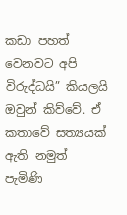කඩා පහත් වෙනවට අපි විරුද්ධයි” කියලයි ඔවුන් කිව්වේ. ඒ කතාවේ සත්‍යයක් ඇති නමුත් පැමිණි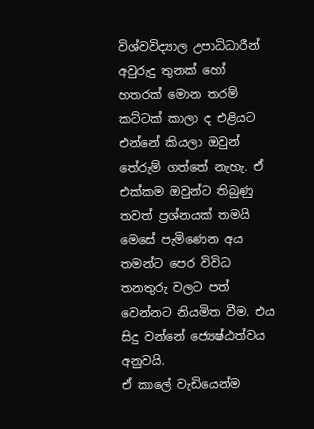විශ්වවිද්‍යාල උපාධිධාරීන් අවුරුදු තුනක් හෝ හතරක් මොන තරම් කට්ටක් කාලා ද එළියට එන්නේ කියලා ඔවුන් තේරුම් ගත්තේ නැහැ. ඒ එක්කම ඔවුන්ට තිබුණු තවත් ප්‍රශ්නයක් තමයි මෙසේ පැමිණෙන අය තමන්ට පෙර විවිධ තනතුරු වලට පත් වෙන්නට නියමිත වීම. එය සිදු වන්නේ ජ්‍යෙෂ්ඨත්වය අනුවයි.
ඒ කාලේ වැඩියෙන්ම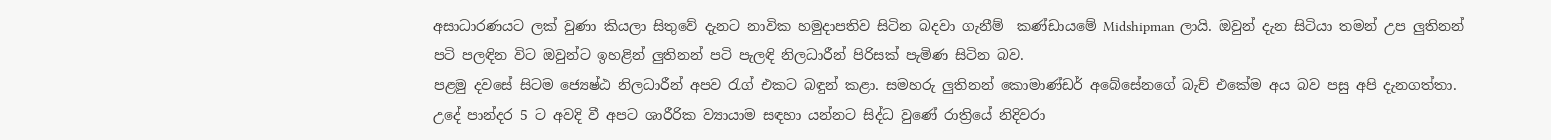අසාධාරණයට ලක් වුණා කියලා සිතුවේ දැනට නාවික හමුදාපතිව සිටින බදවා ගැනීම්  කණ්ඩායමේ Midshipman ලායි. ඔවුන් දැන සිටියා තමන් උප ලුතිනන් පටි පලඳින විට ඔවුන්ට ඉහළින් ලුතිනන් පටි පැලඳි නිලධාරීන් පිරිසක් පැමිණ සිටින බව.
පළමු දවසේ සිටම ජ්‍යෙෂ්ඨ නිලධාරීන් අපව රැග් එකට බඳුන් කළා. සමහරු ලුතිනන් කොමාණ්ඩර් අබේසේනගේ බැච් එකේම අය බව පසු අපි දැනගත්තා. උදේ පාන්දර 5 ට අවදි වී අපට ශාරීරික ව්‍යායාම සඳහා යන්නට සිද්ධ වුණේ රාත්‍රියේ නිදිවරා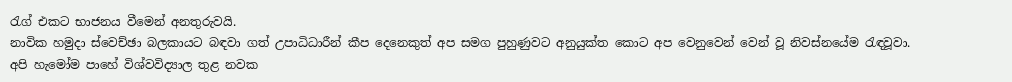රැග් එකට භාජනය වීමෙන් අනතුරුවයි.
නාවික හමුදා ස්වෙච්ඡා බලකායට බඳවා ගත් උපාධිධාරීන් කීප දෙනෙකුත් අප සමග පුහුණුවට අනුයුක්ත කොට අප වෙනුවෙන් වෙන් වූ නිවස්නයේම රැඳවූවා.
අපි හැමෝම පාහේ විශ්වවිද්‍යාල තුළ නවක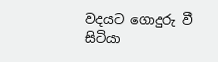වදයට ගොදුරු වී සිටියා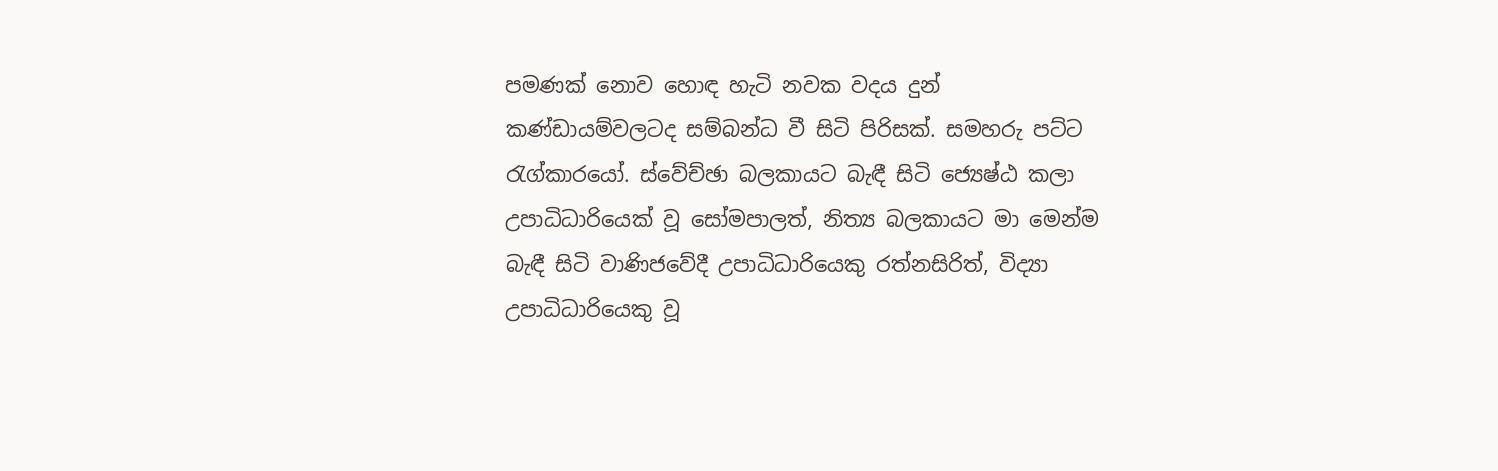පමණක් නොව හොඳ හැටි නවක වදය දුන් කණ්ඩායම්වලටද සම්බන්ධ වී සිටි පිරිසක්. සමහරු පට්ට රැග්කාරයෝ. ස්වේච්ඡා බලකායට බැඳී සිටි ජ්‍යෙෂ්ඨ කලා උපාධිධාරියෙක් වූ සෝමපාලත්, නිත්‍ය බලකායට මා මෙන්ම බැඳී සිටි වාණිජවේදී උපාධිධාරියෙකු රත්නසිරිත්, විද්‍යා උපාධිධාරියෙකු වූ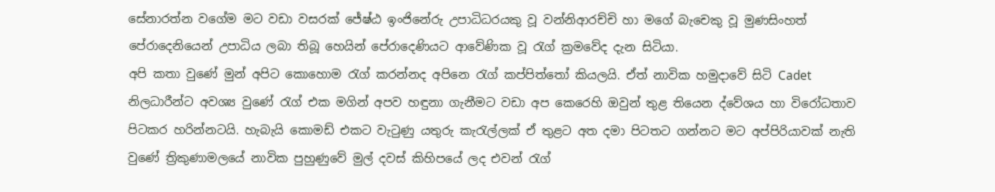සේනාරත්න වගේම මට වඩා වසරක් ජේෂ්ඨ ඉංජිනේරු උපාධිධරයකු වූ වන්නිආරච්චි හා මගේ බැචෙකු වූ මුණසිංහත් පේරාදෙනියෙන් උපාධිය ලබා තිබූ හෙයින් පේරාදෙණියට ආවේණික වූ රැග් ක්‍රමවේද දැන සිටියා.
අපි කතා වුණේ මුන් අපිට කොහොම රැග් කරන්නද අපිනෙ රැග් කප්පිත්තෝ කියලයි. ඒත් නාවික හමුදාවේ සිටි Cadet නිලධාරීන්ට අවශ්‍ය වුණේ රැග් එක මගින් අපව හඳුනා ගැනීමට වඩා අප කෙරෙහි ඔවුන් තුළ තියෙන ද්වේශය හා විරෝධතාව පිටකර හරින්නටයි. හැබැයි කොමඩ් එකට වැටුණු යතුරු කැරැල්ලක් ඒ තුළට අත දමා පිටතට ගන්නට මට අප්පිරියාවක් නැති වුණේ ත්‍රිකුණාමලයේ නාවික පුහුණුවේ මුල් දවස් කිහිපයේ ලද එවන් රැග්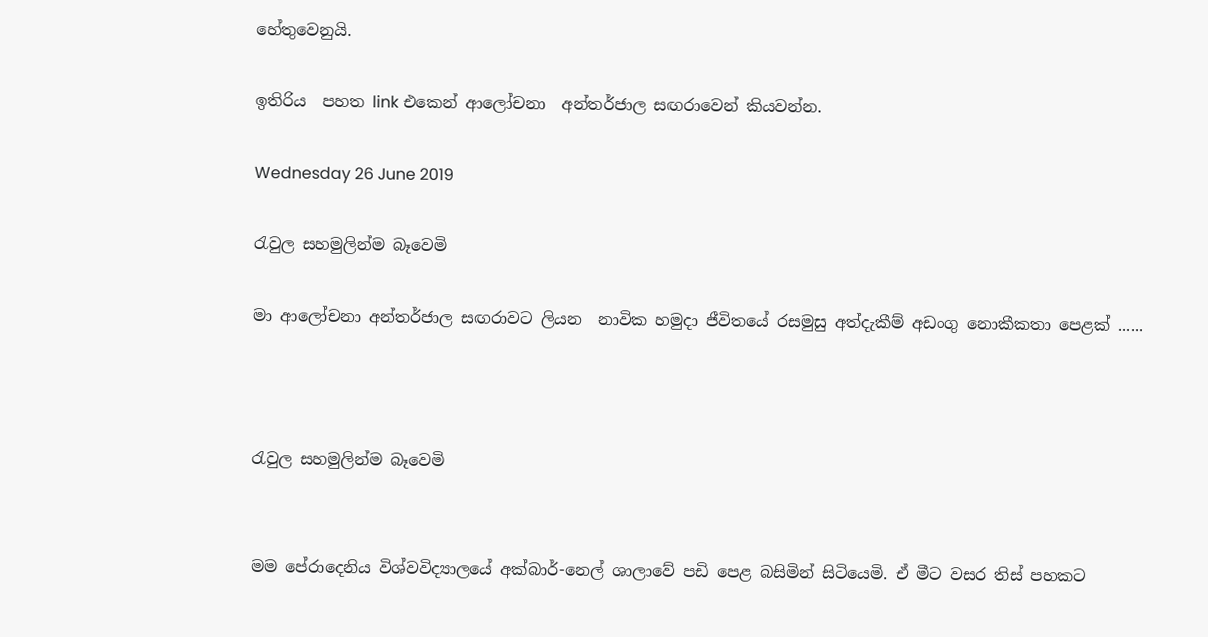හේතුවෙනුයි.

ඉතිරිය  පහත link එකෙන් ආලෝචනා  අන්තර්ජාල සඟරාවෙන් කියවන්න.

Wednesday 26 June 2019

රැවුල සහමුලින්ම බෑවෙමි

මා ආලෝචනා අන්තර්ජාල සඟරාවට ලියන  නාවික හමුදා ජීවිතයේ රසමුසු අත්දැකීම් අඩංගු නොකීකතා පෙළක් ......



රැවුල සහමුලින්ම බෑවෙමි


මම පේරාදෙනිය විශ්වවිද්‍යාලයේ අක්බාර්-නෙල් ශාලාවේ පඩි පෙළ බසිමින් සිටියෙමි. ඒ මීට වසර තිස් පහකට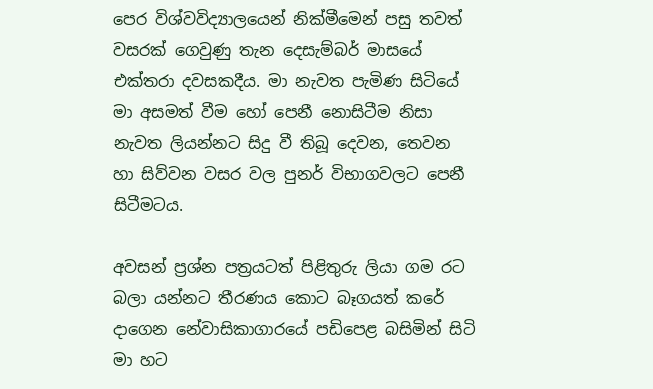පෙර විශ්වවිද්‍යාලයෙන් නික්මීමෙන් පසු තවත් වසරක් ගෙවුණු තැන දෙසැම්බර් මාසයේ එක්තරා දවසකදීය. මා නැවත පැමිණ සිටියේ මා අසමත් වීම හෝ පෙනී නොසිටීම නිසා නැවත ලියන්නට සිදු වී තිබූ දෙවන, තෙවන හා සිව්වන වසර වල පුනර් විභාගවලට පෙනී සිටීමටය.

අවසන් ප්‍රශ්න පත්‍රයටත් පිළිතුරු ලියා ගම රට බලා යන්නට තීරණය කොට බෑගයත් කරේ දාගෙන නේවාසිකාගාරයේ පඩිපෙළ බසිමින් සිටි මා හට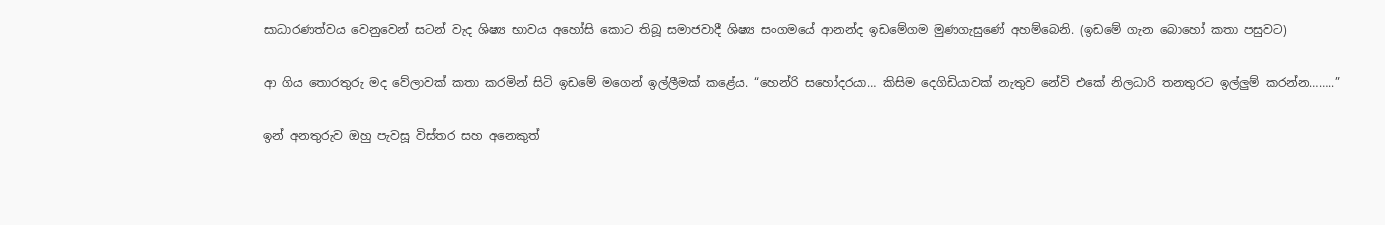සාධාරණත්වය වෙනුවෙන් සටන් වැද ශිෂ්‍ය භාවය අහෝසි කොට තිබූ සමාජවාදී ශිෂ්‍ය සංගමයේ ආනන්ද ඉඩමේගම මුණගැසුණේ අහම්බෙනි. (ඉඩමේ ගැන බොහෝ කතා පසුවට)

ආ ගිය තොරතුරු මද වේලාවක් කතා කරමින් සිටි ඉඩමේ මගෙන් ඉල්ලීමක් කළේය. “හෙන්රි සහෝදරයා… කිසිම දෙගිඩියාවක් නැතුව නේවි එකේ නිලධාරි තනතුරට ඉල්ලුම් කරන්න……..”

ඉන් අනතුරුව ඔහු පැවසූ විස්තර සහ අනෙකුත්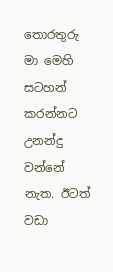තොරතුරු මා මෙහි සටහන් කරන්නට උනන්දු වන්නේ නැත. ඊටත් වඩා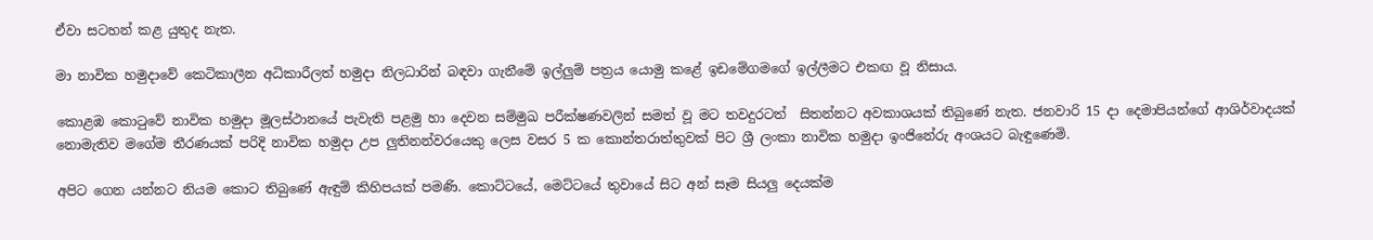ඒවා සටහන් කළ යුතුද නැත.

මා නාවික හමුදාවේ කෙටිකාලීන අධිකාරීලත් හමුදා නිලධාරින් බඳවා ගැනීමේ ඉල්ලුම් පත්‍රය යොමු කළේ ඉඩමේගමගේ ඉල්ලීමට එකඟ වූ නිසාය.

කොළඹ කොටුවේ නාවික හමුදා මූලස්ථානයේ පැවැති පළමු හා දෙවන සම්මුඛ පරීක්ෂණවලින් සමත් වූ මට තවදුරටත්  සිතන්නට අවකාශයක් තිබුණේ නැත. ජනවාරි 15 දා දෙමාපියන්ගේ ආශිර්වාදයක් නොමැතිව මගේම තීරණයක් පරිදි නාවික හමුදා උප ලුතිනන්වරයෙකු ලෙස වසර 5 ක කොන්තරාත්තුවක් පිට ශ්‍රී ලංකා නාවික හමුදා ඉංජිනේරු අංශයට බැඳුණෙමි.

අපිට ගෙන යන්නට නියම කොට තිබුණේ ඇඳුම් කිහිපයක් පමණි. කොට්ටයේ, මෙට්ටයේ තුවායේ සිට අන් සෑම සියලු දෙයක්ම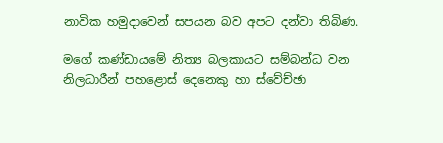නාවික හමුදාවෙන් සපයන බව අපට දන්වා තිබිණ.

මගේ කණ්ඩායමේ නිත්‍ය බලකායට සම්බන්ධ වන නිලධාරීන් පහළොස් දෙනෙකු හා ස්වේච්ඡා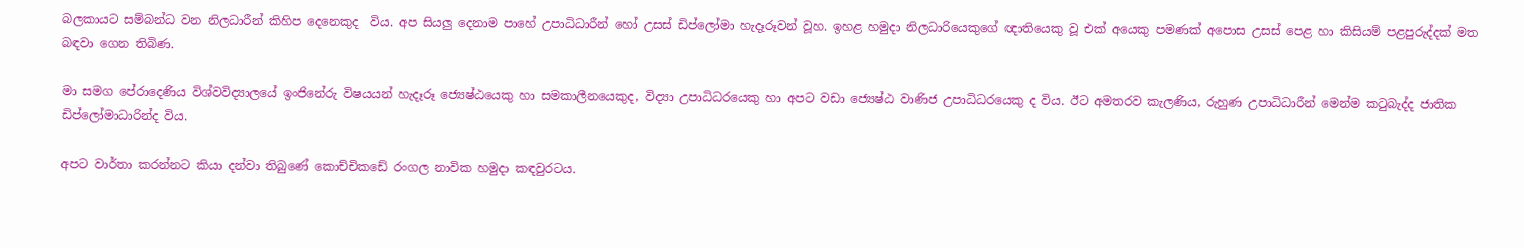බලකායට සම්බන්ධ වන නිලධාරීන් කිහිප දෙනෙකුද  විය. අප සියලු දෙනාම පාහේ උපාධිධාරීන් හෝ උසස් ඩිප්ලෝමා හැදෑරූවන් වූහ. ඉහළ හමුදා නිලධාරියෙකුගේ ඥාතියෙකු වූ එක් අයෙකු පමණක් අපොස උසස් පෙළ හා කිසියම් පළපුරුද්දක් මත බඳවා ගෙන තිබිණ.

මා සමග පේරාදෙණිය විශ්වවිද්‍යාලයේ ඉංජිනේරු විෂයයන් හැදෑරූ ජ්‍යෙෂ්ඨයෙකු හා සමකාලීනයෙකුද, විද්‍යා උපාධිධරයෙකු හා අපට වඩා ජ්‍යෙෂ්ඨ වාණිජ උපාධිධරයෙකු ද විය. ඊට අමතරව කැලණිය, රුහුණ උපාධිධාරීන් මෙන්ම කටුබැද්ද ජාතික ඩිප්ලෝමාධාරින්ද විය.

අපට වාර්තා කරන්නට කියා දන්වා තිබුණේ කොච්චිකඩේ රංගල නාවික හමුදා කඳවුරටය.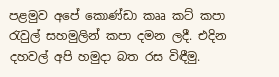පළමුව අපේ කොණ්ඩා කෲ කට් කපා රැවුල් සහමුලින් කපා දමන ලදී. එදින දහවල් අපි හමුදා බත රස විඳීමු.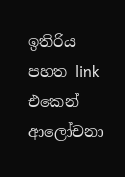ඉතිරිය  පහත link එකෙන් ආලෝචනා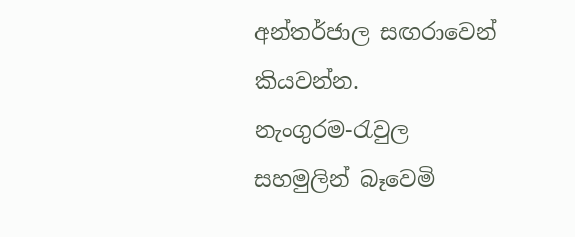අන්තර්ජාල සඟරාවෙන් කියවන්න.
නැංගුරම-රැවුල සහමුලින් බෑවෙමි